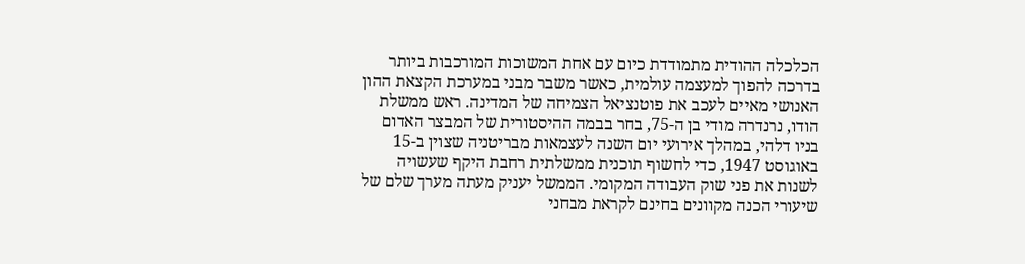הכלכלה ההודית מתמודדת כיום עם אחת המשוכות המורכבות ביותר בדרכה להפוך למעצמה עולמית, כאשר משבר מבני במערכת הקצאת ההון האנושי מאיים לעכב את פוטנציאל הצמיחה של המדינה. ראש ממשלת הודו, נרנדרה מודי בן ה-75, בחר בבמה ההיסטורית של המבצר האדום בניו דלהי, במהלך אירועי יום השנה לעצמאות מבריטניה שצוין ב-15 באוגוסט 1947, כדי לחשוף תוכנית ממשלתית רחבת היקף שעשויה לשנות את פני שוק העבודה המקומי. הממשל יעניק מעתה מערך שלם של שיעורי הכנה מקוונים בחינם לקראת מבחני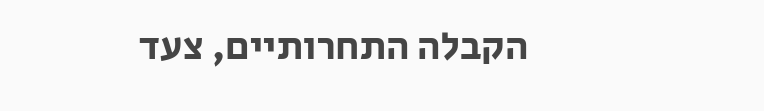הקבלה התחרותיים, צעד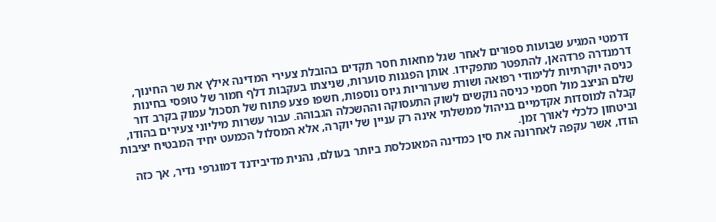דרמטי המגיע שבועות ספורים לאחר שגל מחאות חסר תקדים בהובלת צעירי המדינה אילץ את שר החינוך, דרמנדרה פרדהאן, להתפטר מתפקידו. אותן הפגנות סוערות, שניצתו בעקבות דלף חמור של טופסי בחינות כניסה יוקרתיות ללימודי רפואה ושורת שערוריות גיוס נוספות, חשפו פצע פתוח של תסכול עמוק בקרב דור שלם הניצב מול חסמי כניסה נוקשים לשוק התעסוקה וההשכלה הגבוהה. עבור עשרות מיליוני צעירים בהודו, קבלה למוסדות אקדמיים בניהול ממשלתי אינה רק עניין של יוקרה, אלא המסלול הכמעט יחיד המבטיח יציבות וביטחון כלכלי לאורך זמן.
הודו, אשר עקפה לאחרונה את סין כמדינה המאוכלסת ביותר בעולם, נהנית מדיבידנד דמוגרפי נדיר, אך כזה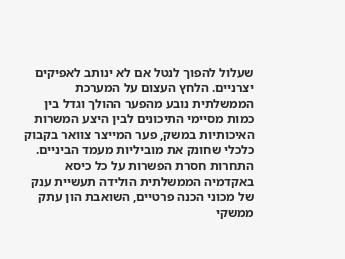שעלול להפוך לנטל אם לא ינותב לאפיקים יצרניים. הלחץ העצום על המערכת הממשלתית נובע מהפער ההולך וגדל בין כמות מסיימי התיכונים לבין היצע המשרות האיכותיות במשק, פער המייצר צוואר בקבוק כלכלי שחונק את מוביליות מעמד הביניים. התחרות חסרת הפשרות על כל כיסא באקדמיה הממשלתית הולידה תעשיית ענק של מכוני הכנה פרטיים, השואבת הון עתק ממשקי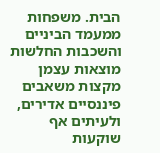הבית. משפחות ממעמד הביניים והשכבות החלשות מוצאות עצמן מקצות משאבים פיננסיים אדירים, ולעיתים אף שוקעות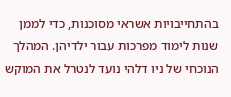בהתחייבויות אשראי מסוכנות, כדי לממן שנות לימוד מפרכות עבור ילדיהן. המהלך הנוכחי של ניו דלהי נועד לנטרל את המוקש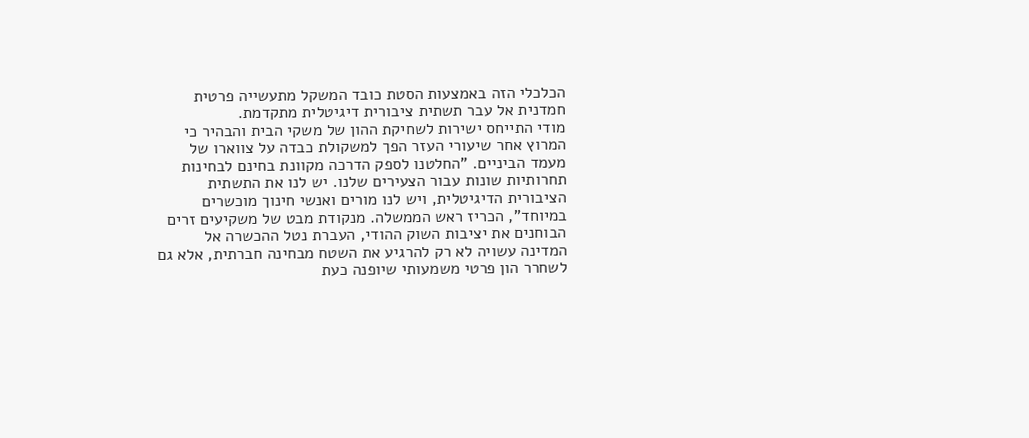הכלכלי הזה באמצעות הסטת כובד המשקל מתעשייה פרטית חמדנית אל עבר תשתית ציבורית דיגיטלית מתקדמת.
מודי התייחס ישירות לשחיקת ההון של משקי הבית והבהיר כי המרוץ אחר שיעורי העזר הפך למשקולת כבדה על צווארו של מעמד הביניים. "החלטנו לספק הדרכה מקוונת בחינם לבחינות תחרותיות שונות עבור הצעירים שלנו. יש לנו את התשתית הציבורית הדיגיטלית, ויש לנו מורים ואנשי חינוך מוכשרים במיוחד", הכריז ראש הממשלה. מנקודת מבט של משקיעים זרים הבוחנים את יציבות השוק ההודי, העברת נטל ההכשרה אל המדינה עשויה לא רק להרגיע את השטח מבחינה חברתית, אלא גם לשחרר הון פרטי משמעותי שיופנה כעת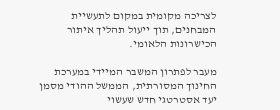לצריכה מקומית במקום לתעשיית המבחנים, תוך ייעול תהליך איתור הכישרונות הלאומי.

מעבר לפתרון המשבר המיידי במערכת החינוך המסורתית, הממשל ההודי מסמן יעד אסטרטגי חדש שעשוי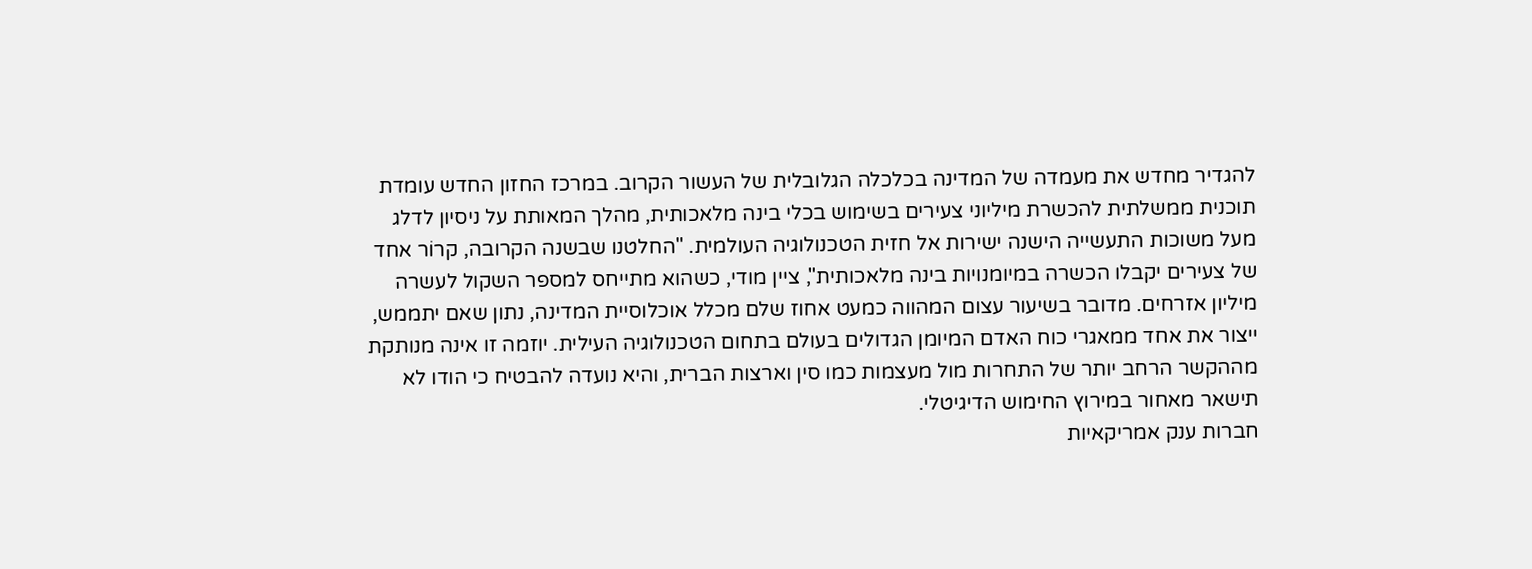להגדיר מחדש את מעמדה של המדינה בכלכלה הגלובלית של העשור הקרוב. במרכז החזון החדש עומדת תוכנית ממשלתית להכשרת מיליוני צעירים בשימוש בכלי בינה מלאכותית, מהלך המאותת על ניסיון לדלג מעל משוכות התעשייה הישנה ישירות אל חזית הטכנולוגיה העולמית. "החלטנו שבשנה הקרובה, קרוֹר אחד של צעירים יקבלו הכשרה במיומנויות בינה מלאכותית", ציין מודי, כשהוא מתייחס למספר השקול לעשרה מיליון אזרחים. מדובר בשיעור עצום המהווה כמעט אחוז שלם מכלל אוכלוסיית המדינה, נתון שאם יתממש, ייצור את אחד ממאגרי כוח האדם המיומן הגדולים בעולם בתחום הטכנולוגיה העילית. יוזמה זו אינה מנותקת מההקשר הרחב יותר של התחרות מול מעצמות כמו סין וארצות הברית, והיא נועדה להבטיח כי הודו לא תישאר מאחור במירוץ החימוש הדיגיטלי.
חברות ענק אמריקאיות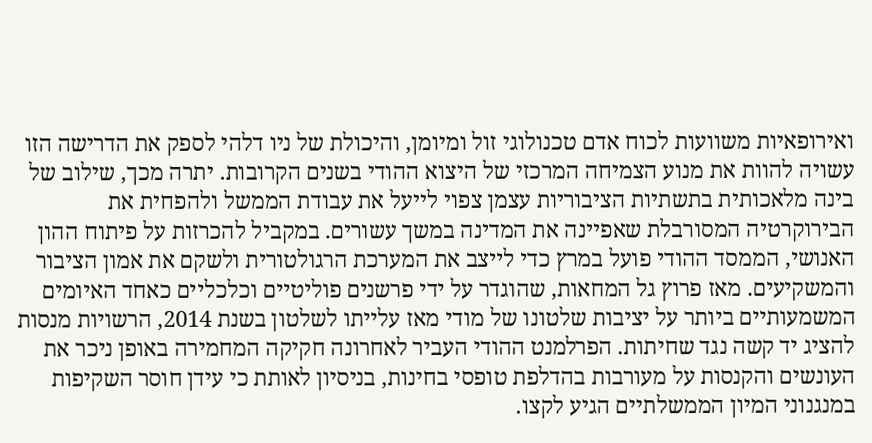ואירופאיות משוועות לכוח אדם טכנולוגי זול ומיומן, והיכולת של ניו דלהי לספק את הדרישה הזו עשויה להוות את מנוע הצמיחה המרכזי של היצוא ההודי בשנים הקרובות. יתרה מכך, שילוב של בינה מלאכותית בתשתיות הציבוריות עצמן צפוי לייעל את עבודת הממשל ולהפחית את הבירוקרטיה המסורבלת שאפיינה את המדינה במשך עשורים. במקביל להכרזות על פיתוח ההון האנושי, הממסד ההודי פועל במרץ כדי לייצב את המערכת הרגולטורית ולשקם את אמון הציבור והמשקיעים. מאז פרוץ גל המחאות, שהוגדר על ידי פרשנים פוליטיים וכלכליים כאחד האיומים המשמעותיים ביותר על יציבות שלטונו של מודי מאז עלייתו לשלטון בשנת 2014, הרשויות מנסות להציג יד קשה נגד שחיתות. הפרלמנט ההודי העביר לאחרונה חקיקה המחמירה באופן ניכר את העונשים והקנסות על מעורבות בהדלפת טופסי בחינות, בניסיון לאותת כי עידן חוסר השקיפות במנגנוני המיון הממשלתיים הגיע לקצו.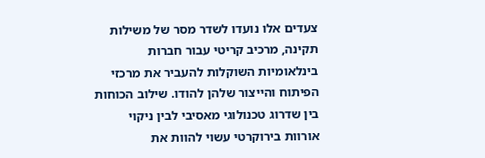צעדים אלו נועדו לשדר מסר של משילות תקינה, מרכיב קריטי עבור חברות בינלאומיות השוקלות להעביר את מרכזי הפיתוח והייצור שלהן להודו. שילוב הכוחות בין שדרוג טכנולוגי מאסיבי לבין ניקוי אורוות בירוקרטי עשוי להוות את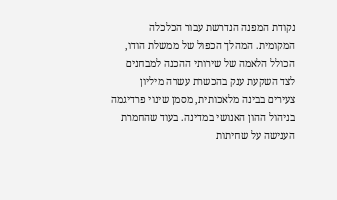נקודת המפנה הנדרשת עבור הכלכלה המקומית. המהלך הכפול של ממשלת הודו, הכולל הלאמה של שירותי ההכנה למבחנים לצד השקעת ענק בהכשרת עשרה מיליון צעירים בבינה מלאכותית, מסמן שינוי פרדיגמה בניהול ההון האנושי במדינה. בעוד שהחמרת הענישה על שחיתות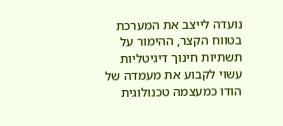נועדה לייצב את המערכת בטווח הקצר, ההימור על תשתיות חינוך דיגיטליות עשוי לקבוע את מעמדה של הודו כמעצמה טכנולוגית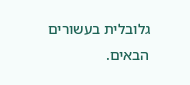גלובלית בעשורים הבאים.